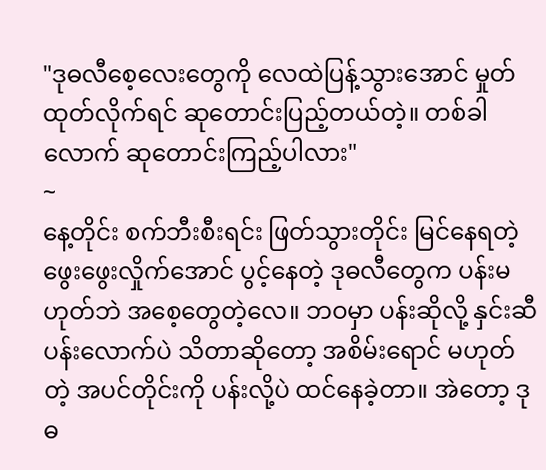"ဒုဓလီစေ့လေးတွေကို လေထဲပြန့်သွားအောင် မှုတ်ထုတ်လိုက်ရင် ဆုတောင်းပြည့်တယ်တဲ့။ တစ်ခါလောက် ဆုတောင်းကြည့်ပါလား"
~
နေ့တိုင်း စက်ဘီးစီးရင်း ဖြတ်သွားတိုင်း မြင်နေရတဲ့ ဖွေးဖွေးလှိုက်အောင် ပွင့်နေတဲ့ ဒုဓလီတွေက ပန်းမဟုတ်ဘဲ အစေ့တွေတဲ့လေ။ ဘဝမှာ ပန်းဆိုလို့ နှင်းဆီပန်းလောက်ပဲ သိတာဆိုတော့ အစိမ်းရောင် မဟုတ်တဲ့ အပင်တိုင်းကို ပန်းလို့ပဲ ထင်နေခဲ့တာ။ အဲတော့ ဒုဓ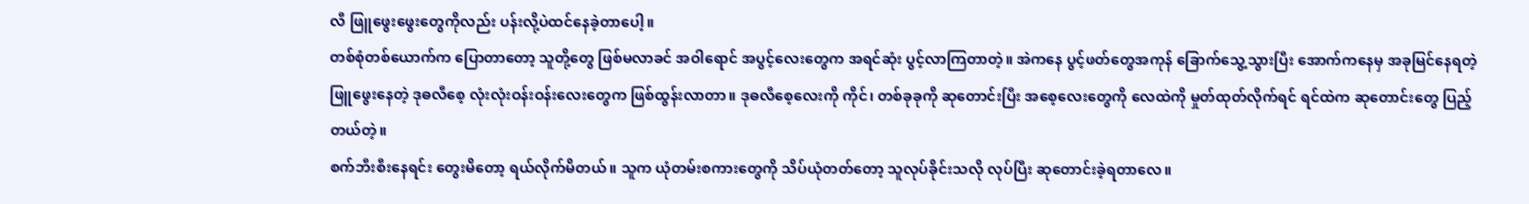လီ ဖြူဖွေးဖွေးတွေကိုလည်း ပန်းလို့ပဲထင်နေခဲ့တာပေါ့။
တစ်စုံတစ်ယောက်က ပြောတာတော့ သူတို့တွေ ဖြစ်မလာခင် အဝါရောင် အပွင့်လေးတွေက အရင်ဆုံး ပွင့်လာကြတာတဲ့။ အဲကနေ ပွင့်ဖတ်တွေအကုန် ခြောက်သွေ့သွားပြီး အောက်ကနေမှ အခုမြင်နေရတဲ့ ဖြူဖွေးနေတဲ့ ဒုဓလီစေ့ လုံးလုံးဝန်းဝန်းလေးတွေက ဖြစ်ထွန်းလာတာ။ ဒုဓလီစေ့လေးကို ကိုင်၊ တစ်ခုခုကို ဆုတောင်းပြီး အစေ့လေးတွေကို လေထဲကို မှုတ်ထုတ်လိုက်ရင် ရင်ထဲက ဆုတောင်းတွေ ပြည့်တယ်တဲ့။
စက်ဘီးစီးနေရင်း တွေးမိတော့ ရယ်လိုက်မိတယ်။ သူက ယုံတမ်းစကားတွေကို သိပ်ယုံတတ်တော့ သူလုပ်ခိုင်းသလို လုပ်ပြီး ဆုတောင်းခဲ့ရတာလေ။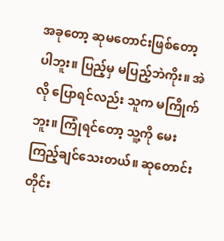အခုတော့ ဆုမတောင်းဖြစ်တော့ပါဘူး။ ပြည့်မှ မပြည့်ဘဲကိုး။ အဲလို ပြောရင်လည်း သူက မကြိုက်ဘူး။ ကြုံရင်တော့ သူ့ကို မေးကြည့်ချင်သေးတယ်။ ဆုတောင်းတိုင်း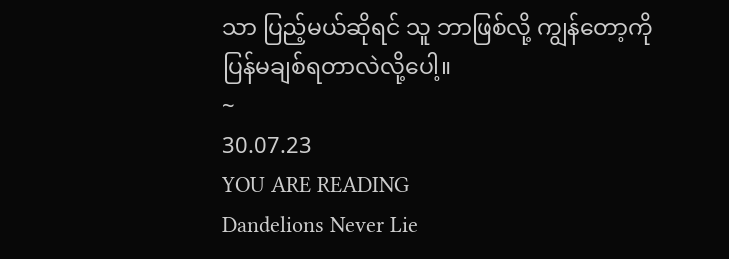သာ ပြည့်မယ်ဆိုရင် သူ ဘာဖြစ်လို့ ကျွန်တော့ကို ပြန်မချစ်ရတာလဲလို့ပေါ့။
~
30.07.23
YOU ARE READING
Dandelions Never Lie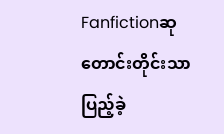Fanfictionဆုတောင်းတိုင်းသာ ပြည့်ခဲ့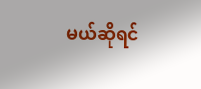မယ်ဆိုရင်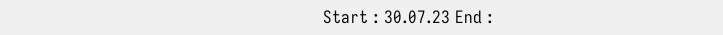Start : 30.07.23 End :